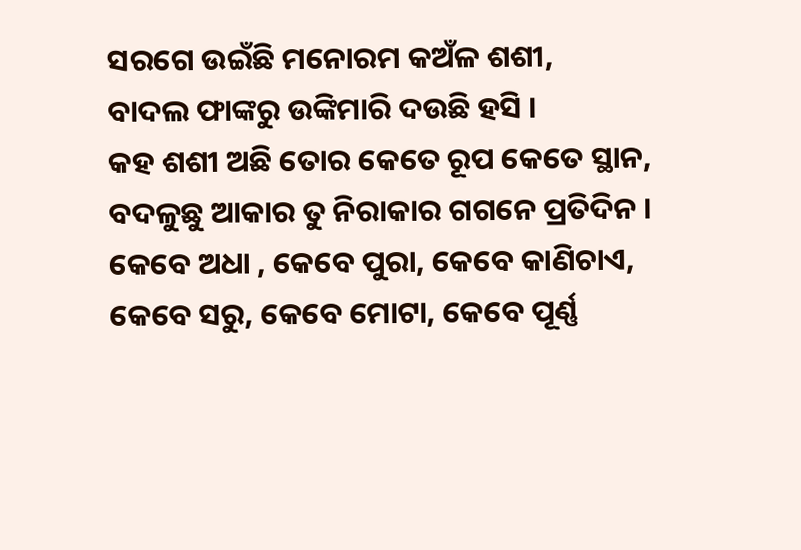ସରଗେ ଉଇଁଛି ମନୋରମ କଅଁଳ ଶଶୀ,
ବାଦଲ ଫାଙ୍କରୁ ଉଙ୍କିମାରି ଦଉଛି ହସି ।
କହ ଶଶୀ ଅଛି ତୋର କେତେ ରୂପ କେତେ ସ୍ଥାନ,
ବଦଳୁଛୁ ଆକାର ତୁ ନିରାକାର ଗଗନେ ପ୍ରତିଦିନ ।
କେବେ ଅଧା , କେବେ ପୁରା, କେବେ କାଣିଚାଏ,
କେବେ ସରୁ, କେବେ ମୋଟା, କେବେ ପୂର୍ଣ୍ଣ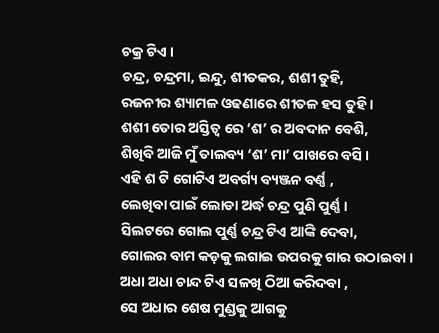ଚକ୍ର ଟିଏ ।
ଚନ୍ଦ୍ର, ଚନ୍ଦ୍ରମା, ଇନ୍ଦୁ, ଶୀତକର, ଶଶୀ ତୁହି,
ରଜନୀର ଶ୍ୟାମଳ ଓଢଣାରେ ଶୀତଳ ହସ ତୁହି ।
ଶଶୀ ତୋର ଅସ୍ତିତ୍ବ ରେ ‘ଶ’ ର ଅବଦାନ ବେଶି,
ଶିଖିବି ଆଜି ମୁଁ ତାଲବ୍ୟ ‘ଶ’ ମା’ ପାଖରେ ବସି ।
ଏହି ଶ ଟି ଗୋଟିଏ ଅବର୍ଗ୍ୟ ବ୍ୟଞ୍ଜନ ବର୍ଣ୍ଣ ,
ଲେଖିବା ପାଇଁ ଲୋଡା ଅର୍ଦ୍ଧ ଚନ୍ଦ୍ର ପୁଣି ପୁର୍ଣ୍ଣ ।
ସିଲଟରେ ଗୋଲ ପୁର୍ଣ୍ଣ ଚନ୍ଦ୍ର ଟିଏ ଆଙ୍କି ଦେବା,
ଗୋଲର ବାମ କଡ଼କୁ ଲଗାଇ ଉପରକୁ ଗାର ଉଠାଇବା ।
ଅଧା ଅଧା ଚାନ୍ଦ ଟିଏ ସଳଖି ଠିଆ କରିଦବା ,
ସେ ଅଧାର ଶେଷ ମୁଣ୍ଡକୁ ଆଗକୁ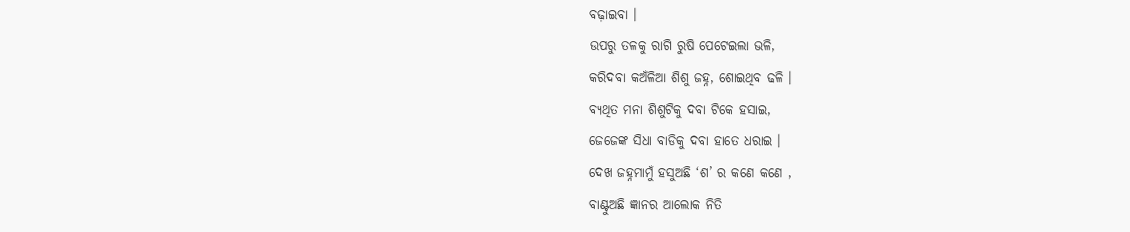ବଢ଼ାଇବା ।
ଉପରୁ ତଳକୁ ରାଗି ରୁଷି ପେଟେଇଲା ଭଳି,
କରିଦବା କଅଁଳିଆ ଶିଶୁ ଜହ୍ନ, ଶୋଇଥିବ ଢଳି ।
ବ୍ୟଥିତ ମନା ଶିଶୁଟିକୁ ଦବା ଟିକେ ହସାଇ,
ଜେଜେଙ୍କ ସିଧା ବାଡିକୁ ଦବା ହାତେ ଧରାଇ ।
ଦେଖ ଜହ୍ନମାମୁଁ ହସୁଅଛି ‘ଶ’ ର କଣେ କଣେ ,
ବାଣ୍ଟୁଅଛି ଜ୍ଞାନର ଆଲୋକ ନିତି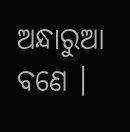ଅନ୍ଧାରୁଆ ବଣେ ।